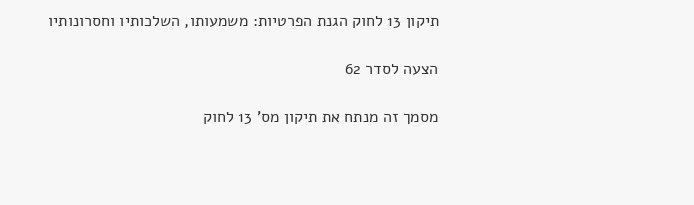תיקון 13 לחוק הגנת הפרטיות: משמעותו, השלכותיו וחסרונותיו

הצעה לסדר 62

מסמך זה מנתח את תיקון מס' 13 לחוק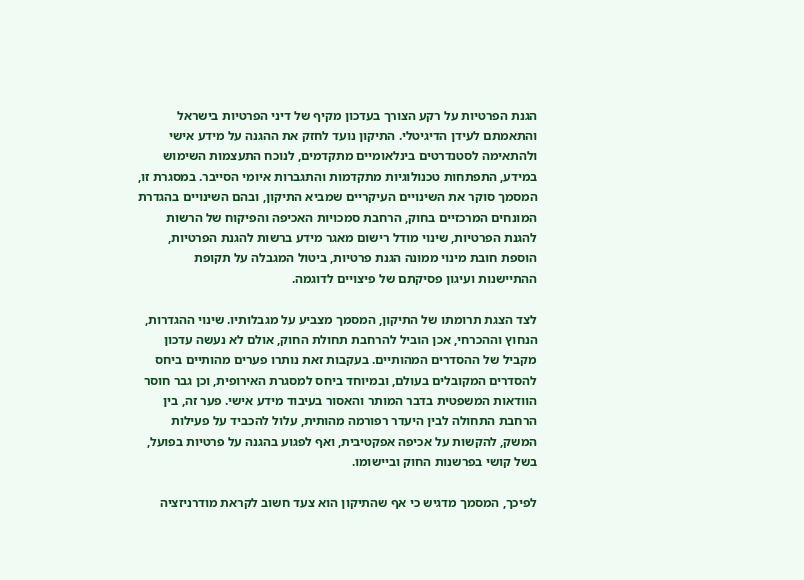הגנת הפרטיות על רקע הצורך בעדכון מקיף של דיני הפרטיות בישראל והתאמתם לעידן הדיגיטלי. התיקון נועד לחזק את ההגנה על מידע אישי ולהתאימה לסטנדרטים בינלאומיים מתקדמים, לנוכח התעצמות השימוש במידע, התפתחות טכנולוגיות מתקדמות והתגברות איומי הסייבר. במסגרת זו, המסמך סוקר את השינויים העיקריים שמביא התיקון, ובהם השינויים בהגדרת המונחים המרכזיים בחוק, הרחבת סמכויות האכיפה והפיקוח של הרשות להגנת הפרטיות, שינוי מודל רישום מאגר מידע ברשות להגנת הפרטיות, הוספת חובת מינוי ממונה הגנת פרטיות, ביטול המגבלה על תקופת ההתיישנות ועיגון פסיקתם של פיצויים לדוגמה.

לצד הצגת תרומתו של התיקון, המסמך מצביע על מגבלותיו. שינוי ההגדרות, הנחוץ וההכרחי, אכן הוביל להרחבת תחולת החוק, אולם לא נעשה עדכון מקביל של ההסדרים המהותיים. בעקבות זאת נותרו פערים מהותיים ביחס להסדרים המקובלים בעולם, ובמיוחד ביחס למסגרת האירופית, וכן גבר חוסר הוודאות המשפטית בדבר המותר והאסור בעיבוד מידע אישי. פער זה, בין הרחבת התחולה לבין היעדר רפורמה מהותית, עלול להכביד על פעילות המשק, להקשות על אכיפה אפקטיבית, ואף לפגוע בהגנה על פרטיות בפועל, בשל קושי בפרשנות החוק וביישומו.

לפיכך, המסמך מדגיש כי אף שהתיקון הוא צעד חשוב לקראת מודרניזציה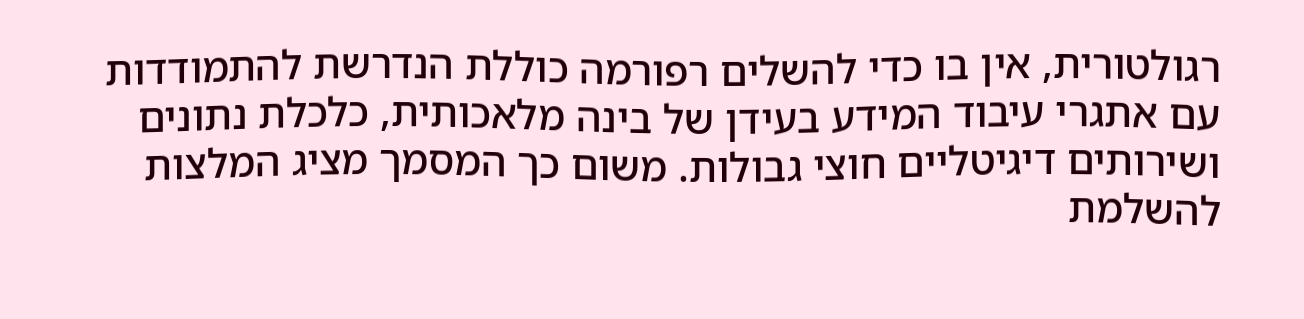רגולטורית, אין בו כדי להשלים רפורמה כוללת הנדרשת להתמודדות עם אתגרי עיבוד המידע בעידן של בינה מלאכותית, כלכלת נתונים ושירותים דיגיטליים חוצי גבולות. משום כך המסמך מציג המלצות להשלמת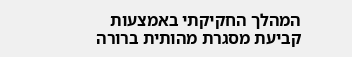המהלך החקיקתי באמצעות קביעת מסגרת מהותית ברורה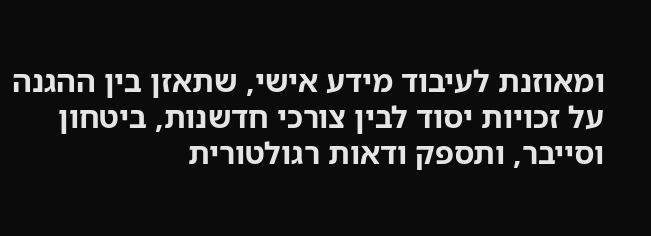ומאוזנת לעיבוד מידע אישי, שתאזן בין ההגנה על זכויות יסוד לבין צורכי חדשנות, ביטחון וסייבר, ותספק ודאות רגולטורית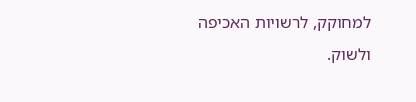למחוקק, לרשויות האכיפה ולשוק.